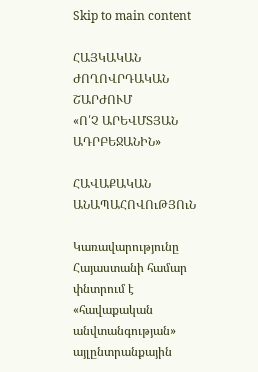Skip to main content

ՀԱՅԿԱԿԱՆ ԺՈՂՈՎՐԴԱԿԱՆ ՇԱՐԺՈՒՄ
«Ո՛Չ ԱՐԵՎՄՏՅԱՆ ԱԴՐԲԵՋԱՆԻՆ»

ՀԱՎԱՔԱԿԱՆ ԱՆԱՊԱՀՈՎՈւԹՅՈւՆ

Կառավարությունը Հայաստանի համար փնտրում է «հավաքական անվտանգության» այլընտրանքային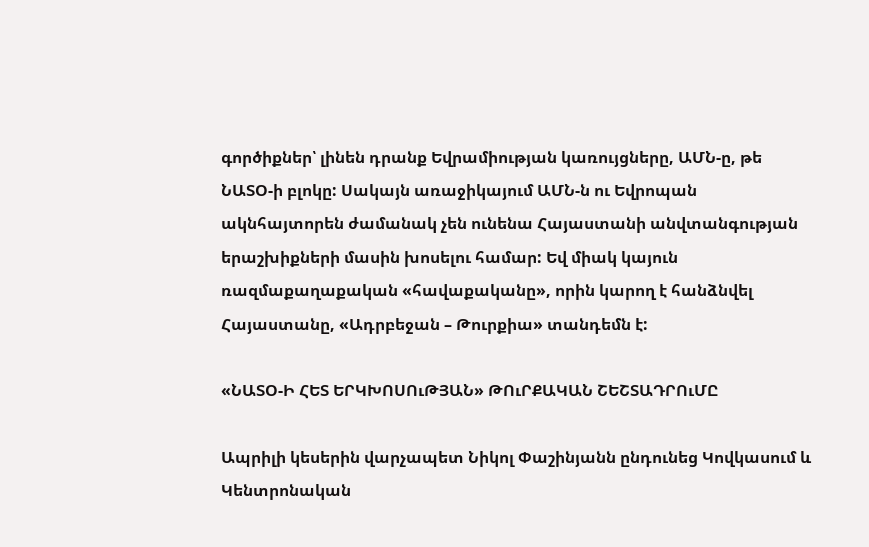գործիքներ՝ լինեն դրանք Եվրամիության կառույցները, ԱՄՆ-ը, թե ՆԱՏՕ-ի բլոկը: Սակայն առաջիկայում ԱՄՆ-ն ու Եվրոպան ակնհայտորեն ժամանակ չեն ունենա Հայաստանի անվտանգության երաշխիքների մասին խոսելու համար: Եվ միակ կայուն ռազմաքաղաքական «հավաքականը», որին կարող է հանձնվել Հայաստանը, «Ադրբեջան – Թուրքիա» տանդեմն է:

«ՆԱՏՕ-Ի ՀԵՏ ԵՐԿԽՈՍՈւԹՅԱՆ» ԹՈւՐՔԱԿԱՆ ՇԵՇՏԱԴՐՈւՄԸ

Ապրիլի կեսերին վարչապետ Նիկոլ Փաշինյանն ընդունեց Կովկասում և Կենտրոնական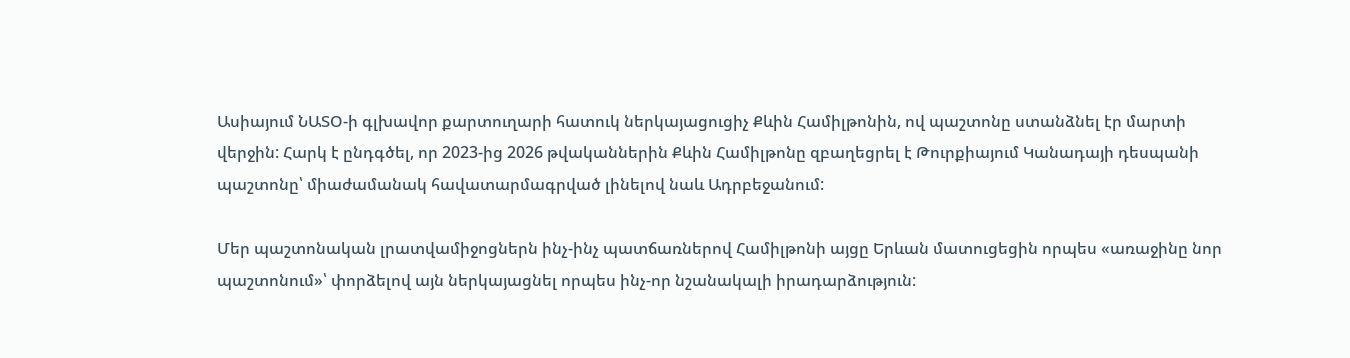Ասիայում ՆԱՏՕ-ի գլխավոր քարտուղարի հատուկ ներկայացուցիչ Քևին Համիլթոնին, ով պաշտոնը ստանձնել էր մարտի վերջին: Հարկ է ընդգծել, որ 2023-ից 2026 թվականներին Քևին Համիլթոնը զբաղեցրել է Թուրքիայում Կանադայի դեսպանի պաշտոնը՝ միաժամանակ հավատարմագրված լինելով նաև Ադրբեջանում:

Մեր պաշտոնական լրատվամիջոցներն ինչ-ինչ պատճառներով Համիլթոնի այցը Երևան մատուցեցին որպես «առաջինը նոր պաշտոնում»՝ փորձելով այն ներկայացնել որպես ինչ-որ նշանակալի իրադարձություն: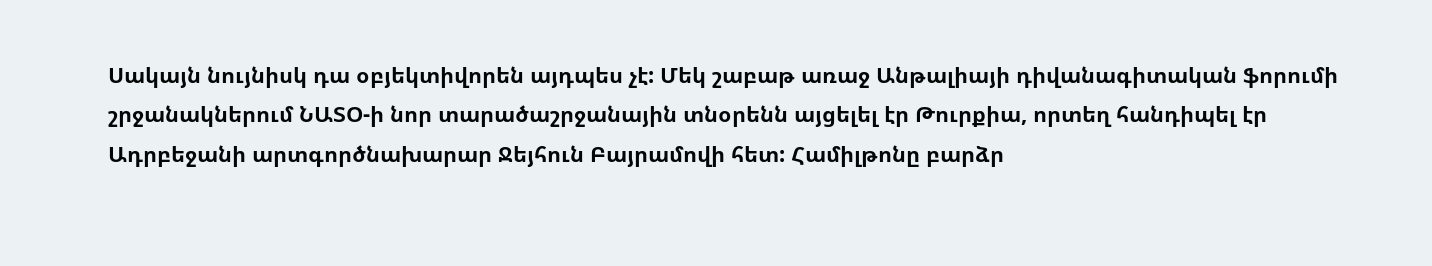Սակայն նույնիսկ դա օբյեկտիվորեն այդպես չէ: Մեկ շաբաթ առաջ Անթալիայի դիվանագիտական ֆորումի շրջանակներում ՆԱՏՕ-ի նոր տարածաշրջանային տնօրենն այցելել էր Թուրքիա, որտեղ հանդիպել էր Ադրբեջանի արտգործնախարար Ջեյհուն Բայրամովի հետ: Համիլթոնը բարձր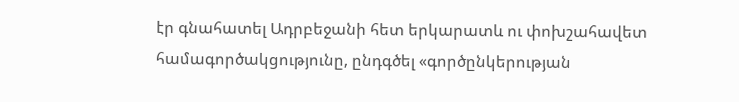էր գնահատել Ադրբեջանի հետ երկարատև ու փոխշահավետ համագործակցությունը, ընդգծել «գործընկերության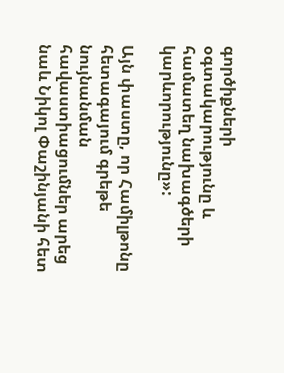գործիքների օգտակարությունը և համատեղ նախագծերի կարևորությունը»:

Այն փաստը, որ Համիլթոնը հետագայում գրեթե նույնանման հավաստիացումներ արեց նաև Նիկոլ Փաշինյանի հետ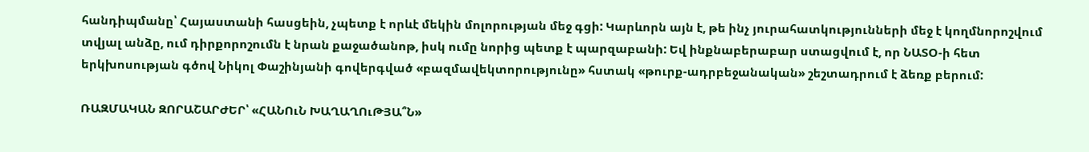հանդիպմանը՝ Հայաստանի հասցեին, չպետք է որևէ մեկին մոլորության մեջ գցի: Կարևորն այն է, թե ինչ յուրահատկությունների մեջ է կողմնորոշվում տվյալ անձը, ում դիրքորոշումն է նրան քաջածանոթ, իսկ ումը նորից պետք է պարզաբանի: Եվ ինքնաբերաբար ստացվում է, որ ՆԱՏՕ-ի հետ երկխոսության գծով Նիկոլ Փաշինյանի գովերգված «բազմավեկտորությունը» հստակ «թուրք-ադրբեջանական» շեշտադրում է ձեռք բերում:

ՌԱԶՄԱԿԱՆ ԶՈՐԱՇԱՐԺԵՐ՝ «ՀԱՆՈւՆ ԽԱՂԱՂՈւԹՅԱ՞Ն»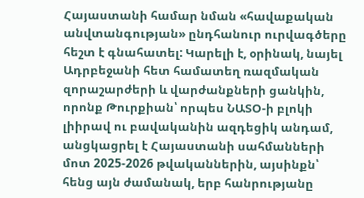Հայաստանի համար նման «հավաքական անվտանգության» ընդհանուր ուրվագծերը հեշտ է գնահատել: Կարելի է, օրինակ, նայել Ադրբեջանի հետ համատեղ ռազմական զորաշարժերի և վարժանքների ցանկին, որոնք Թուրքիան՝ որպես ՆԱՏՕ-ի բլոկի լիիրավ ու բավականին ազդեցիկ անդամ, անցկացրել է Հայաստանի սահմանների մոտ 2025-2026 թվականներին, այսինքն՝ հենց այն ժամանակ, երբ հանրությանը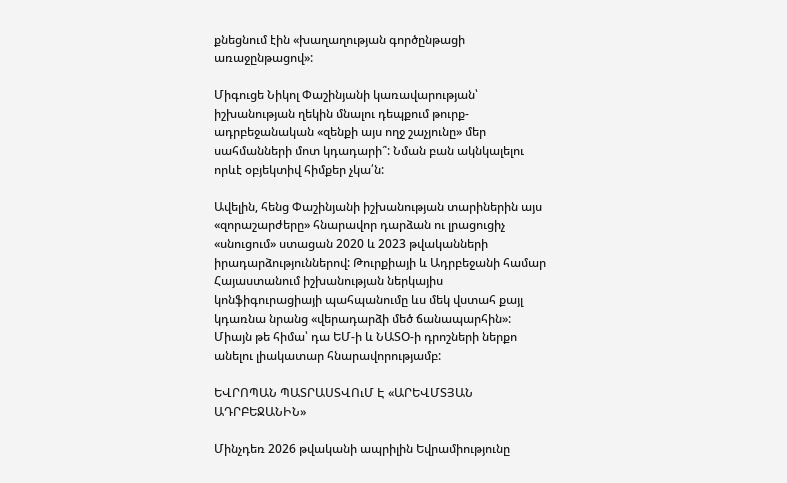քնեցնում էին «խաղաղության գործընթացի առաջընթացով»:

Միգուցե Նիկոլ Փաշինյանի կառավարության՝ իշխանության ղեկին մնալու դեպքում թուրք-ադրբեջանական «զենքի այս ողջ շաչյունը» մեր սահմանների մոտ կդադարի՞: Նման բան ակնկալելու որևէ օբյեկտիվ հիմքեր չկա՛ն:

Ավելին, հենց Փաշինյանի իշխանության տարիներին այս «զորաշարժերը» հնարավոր դարձան ու լրացուցիչ «սնուցում» ստացան 2020 և 2023 թվականների իրադարձություններով: Թուրքիայի և Ադրբեջանի համար Հայաստանում իշխանության ներկայիս կոնֆիգուրացիայի պահպանումը ևս մեկ վստահ քայլ կդառնա նրանց «վերադարձի մեծ ճանապարհին»: Միայն թե հիմա՝ դա ԵՄ-ի և ՆԱՏՕ-ի դրոշների ներքո անելու լիակատար հնարավորությամբ:

ԵՎՐՈՊԱՆ ՊԱՏՐԱՍՏՎՈւՄ Է «ԱՐԵՎՄՏՅԱՆ ԱԴՐԲԵՋԱՆԻՆ»

Մինչդեռ 2026 թվականի ապրիլին Եվրամիությունը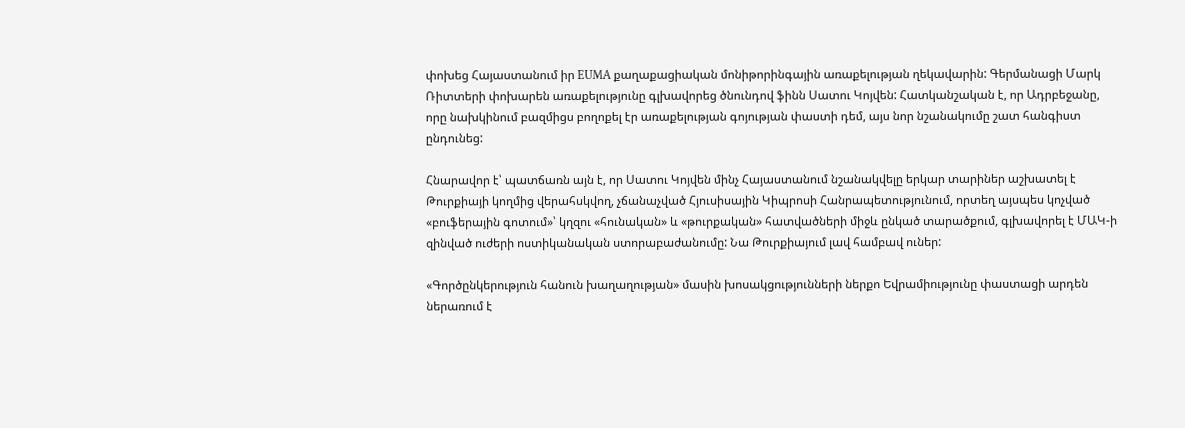փոխեց Հայաստանում իր EUMA քաղաքացիական մոնիթորինգային առաքելության ղեկավարին: Գերմանացի Մարկ Ռիտտերի փոխարեն առաքելությունը գլխավորեց ծնունդով ֆինն Սատու Կոյվեն: Հատկանշական է, որ Ադրբեջանը, որը նախկինում բազմիցս բողոքել էր առաքելության գոյության փաստի դեմ, այս նոր նշանակումը շատ հանգիստ ընդունեց:

Հնարավոր է՝ պատճառն այն է, որ Սատու Կոյվեն մինչ Հայաստանում նշանակվելը երկար տարիներ աշխատել է Թուրքիայի կողմից վերահսկվող, չճանաչված Հյուսիսային Կիպրոսի Հանրապետությունում, որտեղ այսպես կոչված «բուֆերային գոտում»՝ կղզու «հունական» և «թուրքական» հատվածների միջև ընկած տարածքում, գլխավորել է ՄԱԿ-ի զինված ուժերի ոստիկանական ստորաբաժանումը: Նա Թուրքիայում լավ համբավ ուներ:

«Գործընկերություն հանուն խաղաղության» մասին խոսակցությունների ներքո Եվրամիությունը փաստացի արդեն ներառում է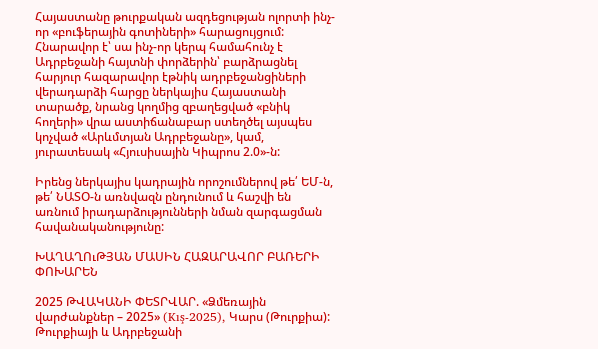Հայաստանը թուրքական ազդեցության ոլորտի ինչ-որ «բուֆերային գոտիների» հարացույցում: Հնարավոր է՝ սա ինչ-որ կերպ համահունչ է Ադրբեջանի հայտնի փորձերին՝ բարձրացնել հարյուր հազարավոր էթնիկ ադրբեջանցիների վերադարձի հարցը ներկայիս Հայաստանի տարածք, նրանց կողմից զբաղեցված «բնիկ հողերի» վրա աստիճանաբար ստեղծել այսպես կոչված «Արևմտյան Ադրբեջանը», կամ, յուրատեսակ «Հյուսիսային Կիպրոս 2.0»-ն:

Իրենց ներկայիս կադրային որոշումներով թե՛ ԵՄ-ն, թե՛ ՆԱՏՕ-ն առնվազն ընդունում և հաշվի են առնում իրադարձությունների նման զարգացման հավանականությունը:

ԽԱՂԱՂՈւԹՅԱՆ ՄԱՍԻՆ ՀԱԶԱՐԱՎՈՐ ԲԱՌԵՐԻ ՓՈԽԱՐԵՆ

2025 ԹՎԱԿԱՆԻ ՓԵՏՐՎԱՐ. «Ձմեռային վարժանքներ – 2025» (Kış-2025), Կարս (Թուրքիա): Թուրքիայի և Ադրբեջանի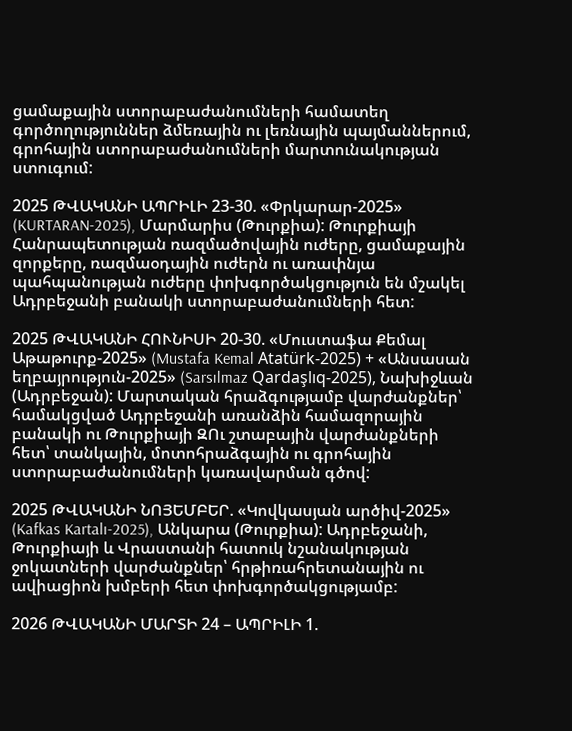ցամաքային ստորաբաժանումների համատեղ գործողություններ ձմեռային ու լեռնային պայմաններում, գրոհային ստորաբաժանումների մարտունակության ստուգում:

2025 ԹՎԱԿԱՆԻ ԱՊՐԻԼԻ 23-30. «Փրկարար-2025» (KURTARAN-2025), Մարմարիս (Թուրքիա): Թուրքիայի Հանրապետության ռազմածովային ուժերը, ցամաքային զորքերը, ռազմաօդային ուժերն ու առափնյա պահպանության ուժերը փոխգործակցություն են մշակել Ադրբեջանի բանակի ստորաբաժանումների հետ:

2025 ԹՎԱԿԱՆԻ ՀՈՒՆԻՍԻ 20-30. «Մուստաֆա Քեմալ Աթաթուրք-2025» (Mustafa Kemal Atatürk-2025) + «Անսասան եղբայրություն-2025» (Sarsılmaz Qardaşlıq-2025), Նախիջևան (Ադրբեջան): Մարտական հրաձգությամբ վարժանքներ՝ համակցված Ադրբեջանի առանձին համազորային բանակի ու Թուրքիայի ԶՈւ շտաբային վարժանքների հետ՝ տանկային, մոտոհրաձգային ու գրոհային ստորաբաժանումների կառավարման գծով:

2025 ԹՎԱԿԱՆԻ ՆՈՅԵՄԲԵՐ. «Կովկասյան արծիվ-2025» (Kafkas Kartalı-2025), Անկարա (Թուրքիա): Ադրբեջանի, Թուրքիայի և Վրաստանի հատուկ նշանակության ջոկատների վարժանքներ՝ հրթիռահրետանային ու ավիացիոն խմբերի հետ փոխգործակցությամբ:

2026 ԹՎԱԿԱՆԻ ՄԱՐՏԻ 24 – ԱՊՐԻԼԻ 1.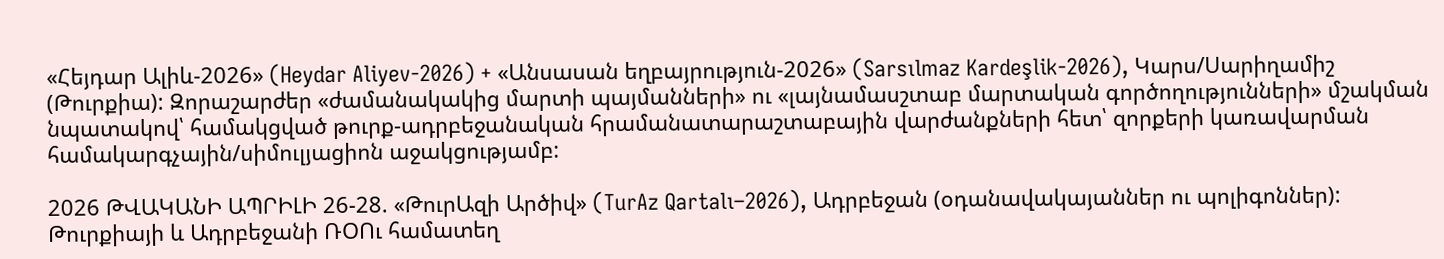«Հեյդար Ալիև-2026» (Heydar Aliyev-2026) + «Անսասան եղբայրություն-2026» (Sarsılmaz Kardeşlik-2026), Կարս/Սարիղամիշ (Թուրքիա): Զորաշարժեր «ժամանակակից մարտի պայմանների» ու «լայնամասշտաբ մարտական գործողությունների» մշակման նպատակով՝ համակցված թուրք-ադրբեջանական հրամանատարաշտաբային վարժանքների հետ՝ զորքերի կառավարման համակարգչային/սիմուլյացիոն աջակցությամբ:

2026 ԹՎԱԿԱՆԻ ԱՊՐԻԼԻ 26-28. «ԹուրԱզի Արծիվ» (TurAz Qartalı–2026), Ադրբեջան (օդանավակայաններ ու պոլիգոններ): Թուրքիայի և Ադրբեջանի ՌՕՈւ համատեղ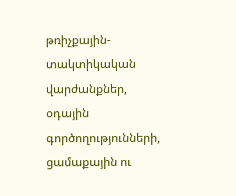թռիչքային-տակտիկական վարժանքներ, օդային գործողությունների, ցամաքային ու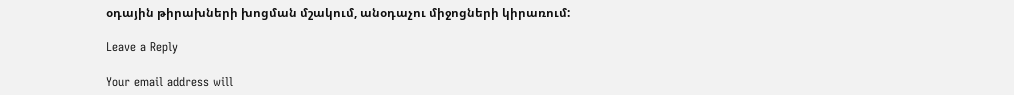օդային թիրախների խոցման մշակում, անօդաչու միջոցների կիրառում:

Leave a Reply

Your email address will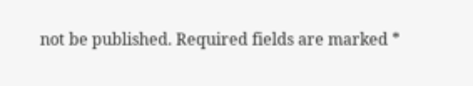not be published. Required fields are marked *